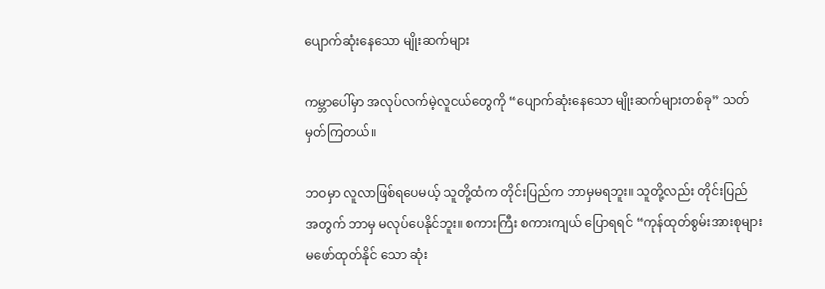ပျောက်ဆုံးနေသော မျိုးဆက်များ

ကမ္ဘာပေါ်မှာ အလုပ်လက်မဲ့လူငယ်တွေကို “ပျောက်ဆုံးနေသော မျိုးဆက်များတစ်ခု” သတ်မှတ်ကြတယ်။

ဘဝမှာ လူလာဖြစ်ရပေမယ့် သူတို့ထံက တိုင်းပြည်က ဘာမှမရဘူး။ သူတို့လည်း တိုင်းပြည် အတွက် ဘာမှ မလုပ်ပေနိုင်ဘူး။ စကားကြီး စကားကျယ် ပြောရရင် “ကုန်ထုတ်စွမ်းအားစုများ မဖော်ထုတ်နိုင် သော ဆုံး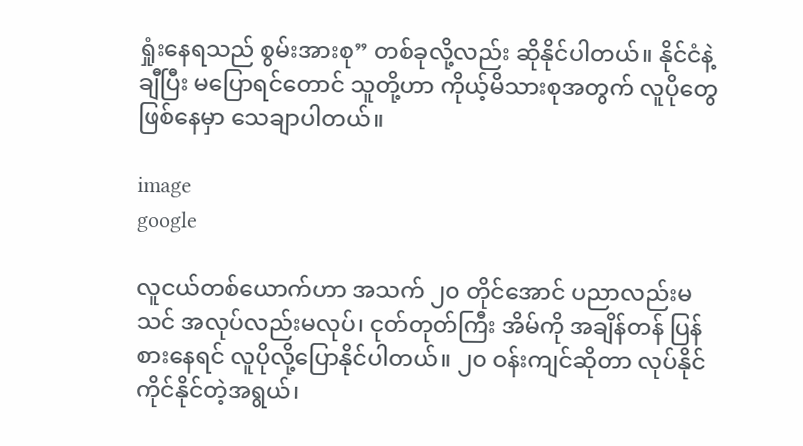ရှုံးနေရသည် စွမ်းအားစု” တစ်ခုလို့လည်း ဆိုနိုင်ပါတယ်။ နိုင်ငံနဲ့ချီပြီး မပြောရင်တောင် သူတို့ဟာ ကိုယ့်မိသားစုအတွက် လူပိုတွေ ဖြစ်နေမှာ သေချာပါတယ်။

image
google

လူငယ်တစ်ယောက်ဟာ အသက် ၂၀ တိုင်အောင် ပညာလည်းမသင် အလုပ်လည်းမလုပ်၊ ငုတ်တုတ်ကြီး အိမ်ကို အချိန်တန် ပြန်စားနေရင် လူပိုလို့ပြောနိုင်ပါတယ်။ ၂၀ ဝန်းကျင်ဆိုတာ လုပ်နိုင်ကိုင်နိုင်တဲ့အရွယ်၊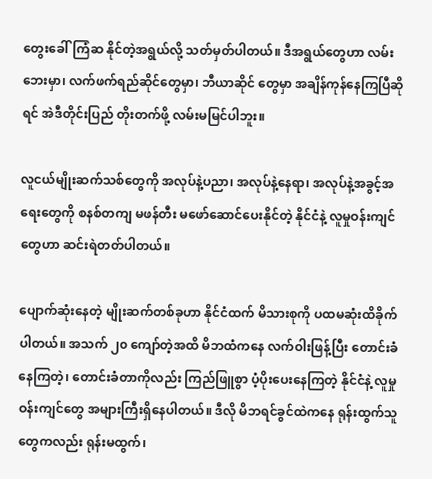တွေးခေါ်ကြံဆ နိုင်တဲ့အရွယ်လို့ သတ်မှတ်ပါတယ်။ ဒီအရွယ်တွေဟာ လမ်းဘေးမှာ၊ လက်ဖက်ရည်ဆိုင်တွေမှာ၊ ဘီယာဆိုင် တွေမှာ အချိန်ကုန်နေကြပြီဆိုရင် အဲဒီတိုင်းပြည် တိုးတက်ဖို့ လမ်းမမြင်ပါဘူး။

လူငယ်မျိုးဆက်သစ်တွေကို အလုပ်နဲ့ပညာ၊ အလုပ်နဲ့နေရာ၊ အလုပ်နဲ့အခွင့်အရေးတွေကို စနစ်တကျ မဖန်တီး မဖော်ဆောင်ပေးနိုင်တဲ့ နိုင်ငံနဲ့ လူမှုဝန်းကျင်တွေဟာ ဆင်းရဲတတ်ပါတယ်။

ပျောက်ဆုံးနေတဲ့ မျိုးဆက်တစ်ခုဟာ နိုင်ငံထက် မိသားစုကို ပထမဆုံးထိခိုက်ပါတယ်။ အသက် ၂၀ ကျော်တဲ့အထိ မိဘထံကနေ လက်ဝါးဖြန့်ပြီး တောင်းခံနေကြတဲ့၊ တောင်းခံတာကိုလည်း ကြည်ဖြူစွာ ပံ့ပိုးပေးနေကြတဲ့ နိုင်ငံနဲ့ လူမှုဝန်းကျင်တွေ အများကြီးရှိနေပါတယ်။ ဒီလို မိဘရင်ခွင်ထဲကနေ ရုန်းထွက်သူတွေကလည်း ရုန်းမထွက်၊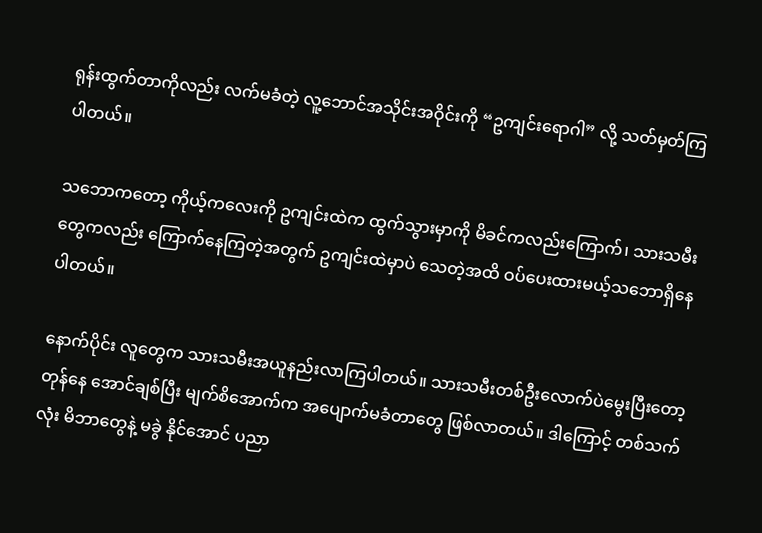ရုန်းထွက်တာကိုလည်း လက်မခံတဲ့ လူ့ဘောင်အသိုင်းအဝိုင်းကို “ဥကျင်းရောဂါ” လို့ သတ်မှတ်ကြပါတယ်။

သဘောကတော့ ကိုယ့်ကလေးကို ဥကျင်းထဲက ထွက်သွားမှာကို မိခင်ကလည်းကြောက်၊ သားသမီးတွေကလည်း ကြောက်နေကြတဲ့အတွက် ဥကျင်းထဲမှာပဲ သေတဲ့အထိ ဝပ်ပေးထားမယ့်သဘောရှိနေပါတယ်။

နောက်ပိုင်း လူတွေက သားသမီးအယူနည်းလာကြပါတယ်။ သားသမီးတစ်ဦးလောက်ပဲမွေးပြီးတော့ တုန်နေ အောင်ချစ်ပြီး မျက်စိအောက်က အပျောက်မခံတာတွေ ဖြစ်လာတယ်။ ဒါကြောင့် တစ်သက်လုံး မိဘာတွေနဲ့ မခွဲ နိုင်အောင် ပညာ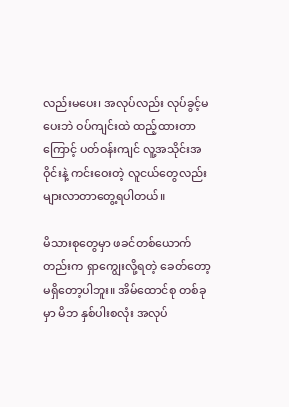လည်းမပေး၊ အလုပ်လည်း လုပ်ခွင့်မပေးဘဲ ဝပ်ကျင်းထဲ ထည့်ထားတာကြောင့် ပတ်ဝန်းကျင် လူ့အသိုင်းအဝိုင်းနဲ့ ကင်းဝေးတဲ့ လူငယ်တွေလည်း များလာတာတွေ့ရပါတယ်။

မိသားစုတွေမှာ ဖခင်တစ်ယောက်တည်းက ရှာကျွေးလို့ရတဲ့ ခေတ်တော့ မရှိတော့ပါဘူး။ အိမ်ထောင်စု တစ်ခုမှာ မိဘ နှစ်ပါးစလုံး အလုပ်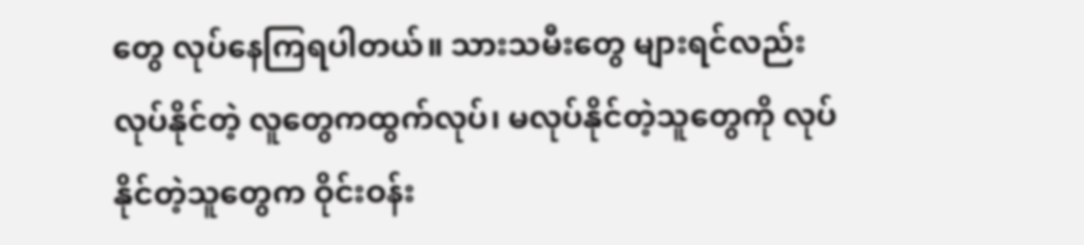တွေ လုပ်နေကြရပါတယ်။ သားသမီးတွေ များရင်လည်း လုပ်နိုင်တဲ့ လူတွေကထွက်လုပ်၊ မလုပ်နိုင်တဲ့သူတွေကို လုပ်နိုင်တဲ့သူတွေက ဝိုင်းဝန်း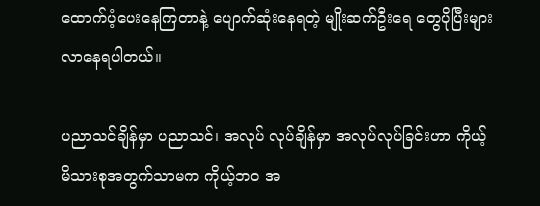ထောက်ပံ့ပေးနေကြတာနဲ့ ပျောက်ဆုံးနေရတဲ့ မျိုးဆက်ဦးရေ တွေပိုပြီးများလာနေရပါတယ်။

ပညာသင်ချိန်မှာ ပညာသင်၊ အလုပ် လုပ်ချိန်မှာ အလုပ်လုပ်ခြင်းဟာ ကိုယ့်မိသားစုအတွက်သာမက ကိုယ့်ဘဝ အ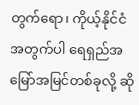တွက်ရော၊ ကိုယ့်နိုင်ငံအတွက်ပါ ရေရှည်အမြော်အမြင်တစ်ခုလို့ ဆို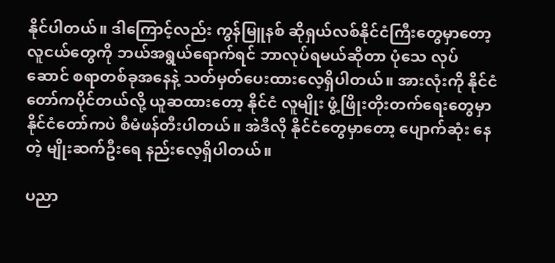နိုင်ပါတယ်။ ဒါကြောင့်လည်း ကွန်မြူနစ် ဆိုရှယ်လစ်နိုင်ငံကြီးတွေမှာတော့ လူငယ်တွေကို ဘယ်အရွယ်ရောက်ရင် ဘာလုပ်ရမယ်ဆိုတာ ပုံသေ လုပ်ဆောင် စရာတစ်ခုအနေနဲ့ သတ်မှတ်ပေးထားလေ့ရှိပါတယ်။ အားလုံးကို နိုင်ငံတော်ကပိုင်တယ်လို့ ယူဆထားတော့ နိုင်ငံ လူမျိုး ဖွံ့ဖြိုးတိုးတက်ရေးတွေမှာ နိုင်ငံတော်ကပဲ စီမံဖန်တီးပါတယ်။ အဲဒီလို နိုင်ငံတွေမှာတော့ ပျောက်ဆုံး နေတဲ့ မျိုးဆက်ဦးရေ နည်းလေ့ရှိပါတယ်။

ပညာ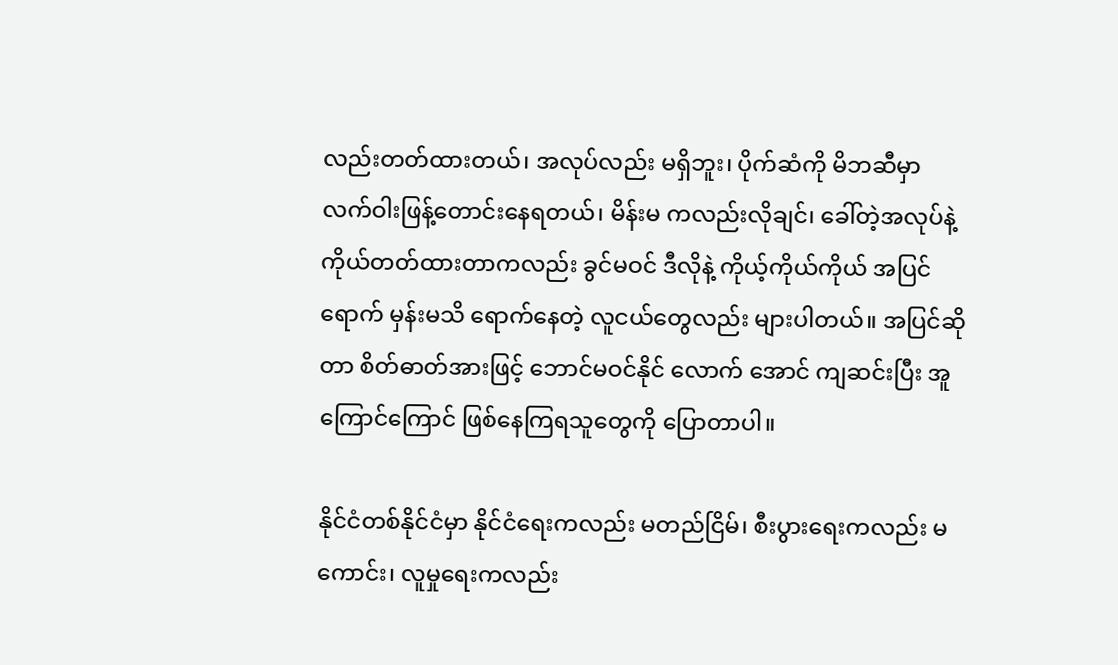လည်းတတ်ထားတယ်၊ အလုပ်လည်း မရှိဘူး၊ ပိုက်ဆံကို မိဘဆီမှာ လက်ဝါးဖြန့်တောင်းနေရတယ်၊ မိန်းမ ကလည်းလိုချင်၊ ခေါ်တဲ့အလုပ်နဲ့ ကိုယ်တတ်ထားတာကလည်း ခွင်မဝင် ဒီလိုနဲ့ ကိုယ့်ကိုယ်ကိုယ် အပြင်ရောက် မှန်းမသိ ရောက်နေတဲ့ လူငယ်တွေလည်း များပါတယ်။ အပြင်ဆိုတာ စိတ်ဓာတ်အားဖြင့် ဘောင်မဝင်နိုင် လောက် အောင် ကျဆင်းပြီး အူကြောင်ကြောင် ဖြစ်နေကြရသူတွေကို ပြောတာပါ။

နိုင်ငံတစ်နိုင်ငံမှာ နိုင်ငံရေးကလည်း မတည်ငြိမ်၊ စီးပွားရေးကလည်း မကောင်း၊ လူမှုရေးကလည်း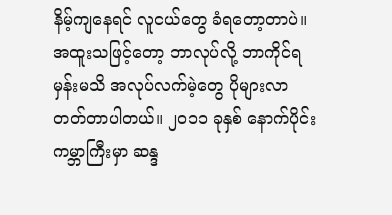နိမ့်ကျနေရင် လူငယ်တွေ ခံရတော့တာပဲ။ အထူးသဖြင့်တော့ ဘာလုပ်လို့ ဘာကိုင်ရမှန်းမသိ အလုပ်လက်မဲ့တွေ ပိုများလာ တတ်တာပါတယ်။ ၂၀၁၁ ခုနှစ် နောက်ပိုင်း ကမ္ဘာကြီးမှာ ဆန္ဒ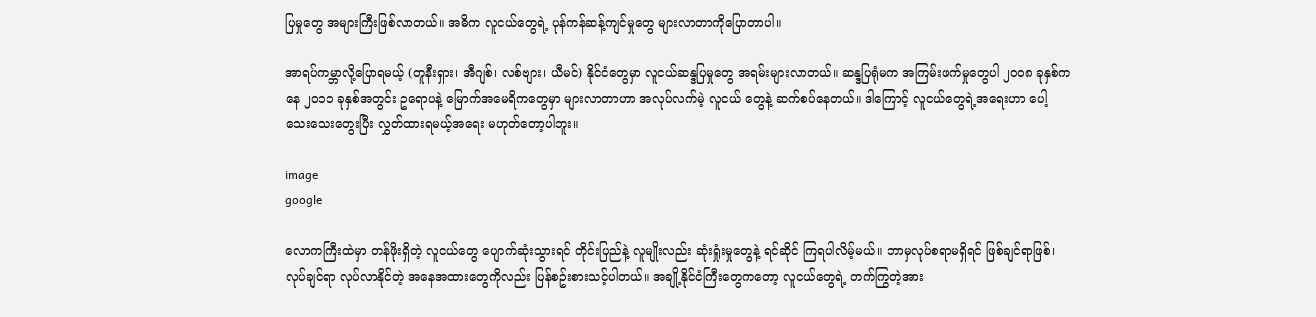ပြမှုတွေ အများကြီးဖြစ်လာတယ်။ အဓိက လူငယ်တွေရဲ့ ပုန်ကန်ဆန့်ကျင်မှုတွေ များလာတာကိုပြောတာပါ။

အာရပ်ကမ္ဘာလို့ပြောရမယ့် (တူနီးရှား၊ အီဂျစ်၊ လစ်ဗျား၊ ယီမင်) နိုင်ငံတွေမှာ လူငယ်ဆန္ဒပြမှုတွေ အရမ်းများလာတယ်။ ဆန္ဒပြရုံမက အကြမ်းဖက်မှုတွေပါ ၂၀၀၈ ခုနှစ်ကနေ ၂၀၁၁ ခုနှစ်အတွင်း ဥရောပနဲ့ မြောက်အမေရိကတွေမှာ များလာတာဟာ အလုပ်လက်မဲ့ လူငယ် တွေနဲ့ ဆက်စပ်နေတယ်။ ဒါကြောင့် လူငယ်တွေရဲ့အရေးဟာ ပေါ့သေးသေးတွေးပြီး လွှတ်ထားရမယ့်အရေး မဟုတ်တော့ပါဘူး။

image
google

လောကကြီးထဲမှာ တန်ဖိုးရှိတဲ့ လူငယ်တွေ ပျောက်ဆုံးသွားရင် တိုင်းပြည်နဲ့ လူမျိုးလည်း ဆုံးရှုံးမှုတွေနဲ့ ရင်ဆိုင် ကြရပါလိမ့်မယ်။ ဘာမှလုပ်စရာမရှိရင် ဖြစ်ချင်ရာဖြစ်၊ လုပ်ချင်ရာ လုပ်လာနိုင်တဲ့ အနေအထားတွေကိုလည်း ပြန်စဥ်းစားသင့်ပါတယ်။ အချို့နိုင်ငံကြီးတွေကတော့ လူငယ်တွေရဲ့ တက်ကြွတဲ့အား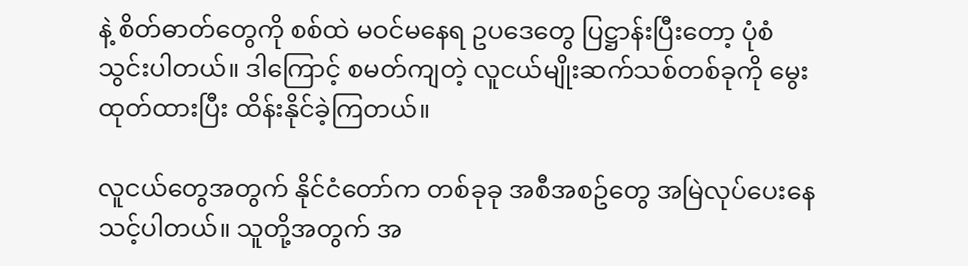နဲ့ စိတ်ဓာတ်တွေကို စစ်ထဲ မဝင်မနေရ ဥပဒေတွေ ပြဋ္ဌာန်းပြီးတော့ ပုံစံသွင်းပါတယ်။ ဒါကြောင့် စမတ်ကျတဲ့ လူငယ်မျိုးဆက်သစ်တစ်ခုကို မွေးထုတ်ထားပြီး ထိန်းနိုင်ခဲ့ကြတယ်။

လူငယ်တွေအတွက် နိုင်ငံတော်က တစ်ခုခု အစီအစဥ်တွေ အမြဲလုပ်ပေးနေသင့်ပါတယ်။ သူတို့အတွက် အ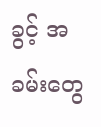ခွင့် အခမ်းတွေ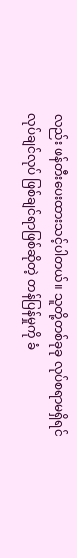လည်း ဖန်တီးပေးထားသင့်ပါတယ်။ သူတို့တစ်ခုခု လုပ်စရာမရှိရင် လုပ်ချင်လုပ် ဖြစ်ချင်ရာဖြစ်ဆိုတဲ့ တန်ပြန်မှုကို ခံ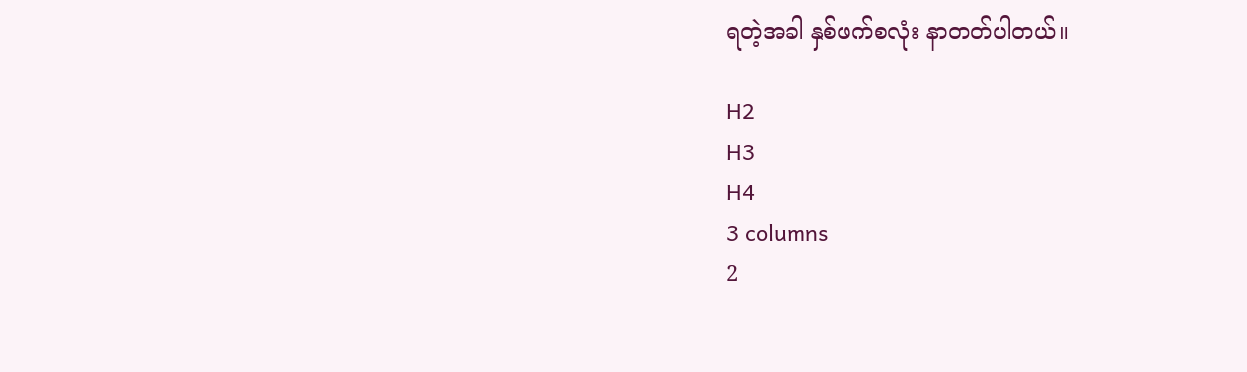ရတဲ့အခါ နှစ်ဖက်စလုံး နာတတ်ပါတယ်။

H2
H3
H4
3 columns
2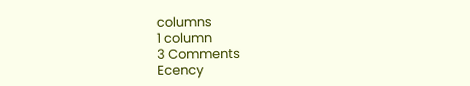columns
1 column
3 Comments
Ecency